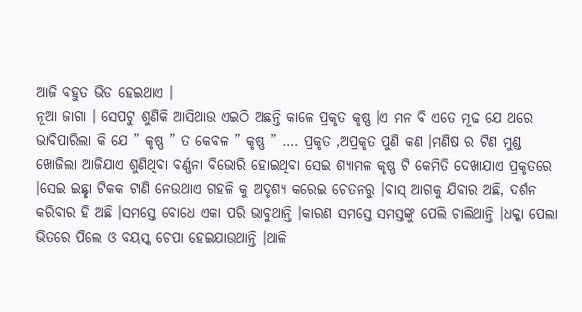ଆଜି ବହୁତ ଭିଡ ହେଇଥାଏ ।
ନୂଆ ଜାଗା । ସେପଟୁ ଶୁଣିକି ଆସିଥାଉ ଏଇଠି ଅଛନ୍ତି କାଳେ ପ୍ରକୃତ କୃଷ୍ଣ ।ଏ ମନ ବି ଏତେ ମୂଢ ଯେ ଥରେ ଭାବିପାରିଲା କି ଯେ ” କୃଷ୍ଣ ” ତ କେବଳ ” କୃଷ୍ଣ ” …. ପ୍ରକୃତ ,ଅପ୍ରକୃତ ପୁଣି କଣ ।ମଣିଷ ର ଟିଣ ମୁଣ୍ଡ ଖୋଜିଲା ଆଜିଯାଏ ଶୁଣିଥିବା ବର୍ଣ୍ଣନା ବିଭୋରି ହୋଇଥିବା ସେଇ ଶ୍ଯାମଳ କୃଷ୍ଣ ଟି କେମିତି ଦେଖାଯାଏ ପ୍ରକୃତରେ ।ସେଇ ଇଛ୍ଛା ଟିକକ ଟାଣି ନେଉଥାଏ ଗହଳି କୁ ଅଦୃଶ୍ୟ କରେଇ ଚେତନରୁ ।ବାସ୍ ଆଗକୁ ଯିବାର ଅଛି, ଦର୍ଶନ କରିବାର ହି ଅଛି ।ସମସ୍ତେ ବୋଧେ ଏକା ପରି ଭାବୁଥାନ୍ତି ।କାରଣ ସମସ୍ତେ ସମସ୍ତଙ୍କୁ ପେଲି ଚାଲିଥାନ୍ତି ।ଧକ୍କା ପେଲା ଭିତରେ ପିଲେ ଓ ବୟସ୍କ ଚେପା ହେଇଯାଉଥାନ୍ତି ।ଥାଳି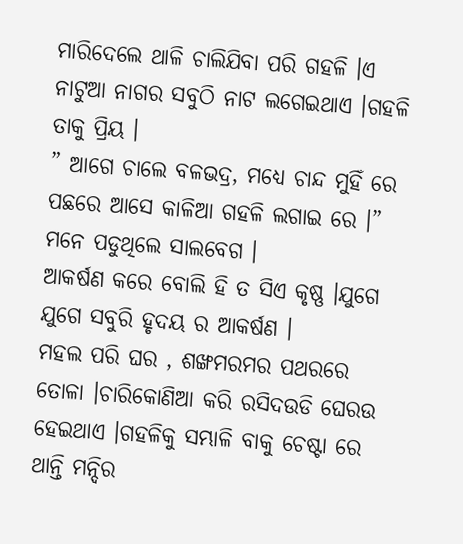ମାରିଦେଲେ ଥାଳି ଚାଲିଯିବା ପରି ଗହଳି ।ଏ ନାଟୁଆ ନାଗର ସବୁଠି ନାଟ ଲଗେଇଥାଏ ।ଗହଳି ତାକୁ ପ୍ରିୟ ।
” ଆଗେ ଚାଲେ ବଳଭଦ୍ର, ମଧ୍ୟେ ଚାନ୍ଦ ମୁହିଁ ରେ
ପଛରେ ଆସେ କାଳିଆ ଗହଳି ଲଗାଇ ରେ ।”
ମନେ ପଡୁଥିଲେ ସାଲବେଗ ।
ଆକର୍ଷଣ କରେ ବୋଲି ହି ତ ସିଏ କୃଷ୍ଣ ।ଯୁଗେ ଯୁଗେ ସବୁରି ହୃଦୟ ର ଆକର୍ଷଣ ।
ମହଲ ପରି ଘର , ଶଙ୍ଖମରମର ପଥରରେ ତୋଳା ।ଚାରିକୋଣିଆ କରି ରସିଦଉଡି ଘେରଉ ହେଇଥାଏ ।ଗହଳିକୁ ସମ୍ଭାଳି ବାକୁ ଚେଷ୍ଟା ରେ ଥାନ୍ତି ମନ୍ଦିର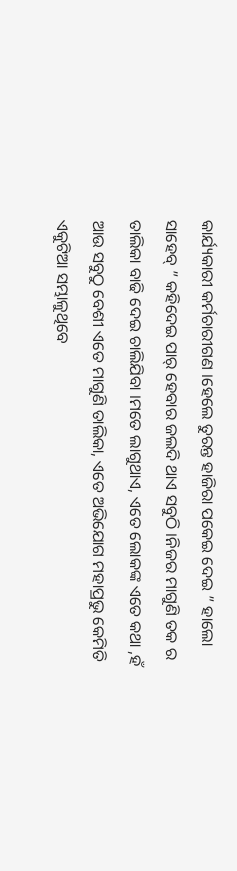କାର୍ଯ୍ୟକାରୀ କର୍ମଚାରୀଗଣ ।ହେଲେ ତୁରନ୍ତ ହାଜିରା ପକେଇ ଦେଇ ” ହାଲୋ ସାହେବ୍ ” କହିଦେଇ ପାର୍ ହେବାର ଜଲଦି ଥାଏ ସବୁଠି ।ନିଜର ମାଗୁଣି ତକ ର ତାଲିକା ବାଢି ଦେଇ ଚାଲିଯିବା ।ମତେ ଲାଗୁଥାଏ, ଏତେ ଲୋକଙ୍କ ଏତେ କଥା ,ହଁ ଆଉ ସବୁଠୁ ବେଶୀ ଏତେ ମାଗୁଣି ତାଲିକା, ଏତେ ଅଭିଯୋଗ ମହାପ୍ରଭୁ କେମିତି ଏକୁଟିଆ ସମ୍ଭାଳୁଥିବେ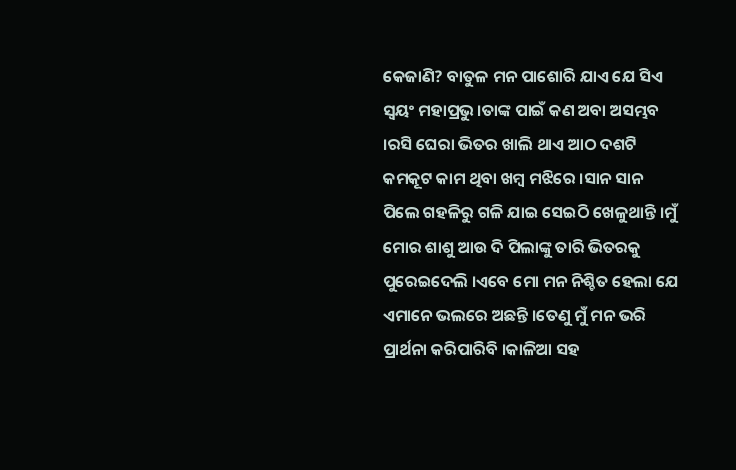କେଜାଣି? ବାତୁଳ ମନ ପାଶୋରି ଯାଏ ଯେ ସିଏ ସ୍ବୟଂ ମହାପ୍ରଭୁ ।ତାଙ୍କ ପାଇଁ କଣ ଅବା ଅସମ୍ଭବ ।ରସି ଘେରା ଭିତର ଖାଲି ଥାଏ ଆଠ ଦଶଟି କମକୂଟ କାମ ଥିବା ଖମ୍ବ ମଝିରେ ।ସାନ ସାନ ପିଲେ ଗହଳିରୁ ଗଳି ଯାଇ ସେଇଠି ଖେଳୁଥାନ୍ତି ।ମୁଁ ମୋର ଶାଶୁ ଆଉ ଦି ପିଲାଙ୍କୁ ତାରି ଭିତରକୁ ପୁରେଇଦେଲି ।ଏବେ ମୋ ମନ ନିଶ୍ଚିତ ହେଲା ଯେ ଏମାନେ ଭଲରେ ଅଛନ୍ତି ।ତେଣୁ ମୁଁ ମନ ଭରି ପ୍ରାର୍ଥନା କରିପାରିବି ।କାଳିଆ ସହ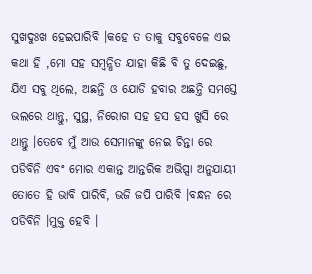ସୁଖଦୁଃଖ ହେଇପାରିବି ।କହେ ତ ତାକୁ ସବୁବେଳେ ଏଇ କଥା ହି ,ମୋ ସହ ସମ୍ବନ୍ଧିତ ଯାହା କିଛି ବି ତୁ ଦେଇଛୁ, ଯିଏ ସବୁ ଥିଲେ, ଅଛନ୍ତି ଓ ଯୋଡି ହବାର ଅଛନ୍ତି ସମସ୍ତେ ଭଲରେ ଥାନ୍ତୁ, ସୁସ୍ଥ, ନିରୋଗ ସହ ହସ ହସ ଖୁସି ରେ ଥାନ୍ତୁ ।ତେବେ ମୁଁ ଆଉ ସେମାନଙ୍କୁ ନେଇ ଚିନ୍ତା ରେ ପଡିବିନି ଏବଂ ମୋର ଏକାନ୍ତ ଆନ୍ତରିକ ଅଭିପ୍ସା ଅନୁଯାୟୀ ତୋତେ ହି ଭାବି ପାରିବି, ଭଜି ଜପି ପାରିବି ।ବନ୍ଧନ ରେ ପଡିବିନି ।ମୁକ୍ତ ହେବି ।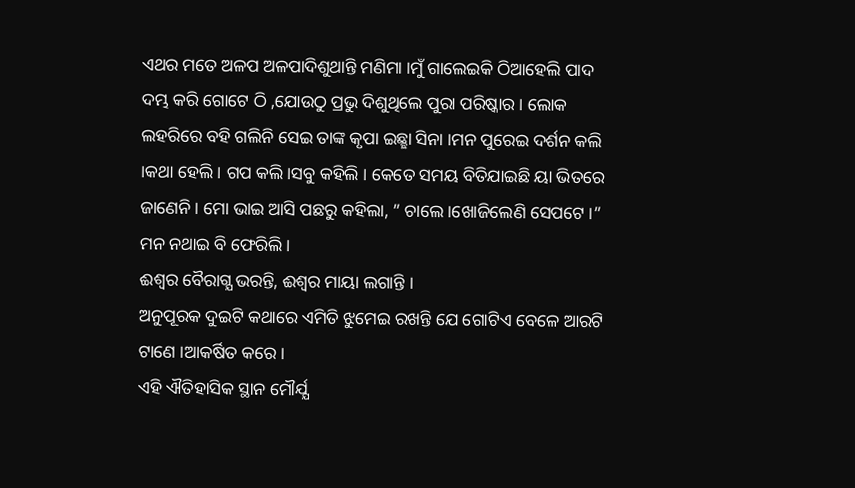ଏଥର ମତେ ଅଳପ ଅଳପାଦିଶୁଥାନ୍ତି ମଣିମା ।ମୁଁ ଗାଲେଇକି ଠିଆହେଲି ପାଦ ଦମ୍ଭ କରି ଗୋଟେ ଠି ,ଯୋଉଠୁ ପ୍ରଭୁ ଦିଶୁଥିଲେ ପୁରା ପରିଷ୍କାର । ଲୋକ ଲହରିରେ ବହି ଗଲିନି ସେଇ ତାଙ୍କ କୃପା ଇଛ୍ଛା ସିନା ।ମନ ପୁରେଇ ଦର୍ଶନ କଲି ।କଥା ହେଲି । ଗପ କଲି।ସବୁ କହିଲି । କେତେ ସମୟ ବିତିଯାଇଛି ୟା ଭିତରେ ଜାଣେନି । ମୋ ଭାଇ ଆସି ପଛରୁ କହିଲା, ” ଚାଲେ ।ଖୋଜିଲେଣି ସେପଟେ ।” ମନ ନଥାଇ ବି ଫେରିଲି ।
ଈଶ୍ବର ବୈରାଗ୍ଯ ଭରନ୍ତି, ଈଶ୍ବର ମାୟା ଲଗାନ୍ତି ।
ଅନୁପୂରକ ଦୁଇଟି କଥାରେ ଏମିତି ଝୁମେଇ ରଖନ୍ତି ଯେ ଗୋଟିଏ ବେଳେ ଆରଟି ଟାଣେ ।ଆକର୍ଷିତ କରେ ।
ଏହି ଐତିହାସିକ ସ୍ଥାନ ମୌର୍ଯ୍ଯ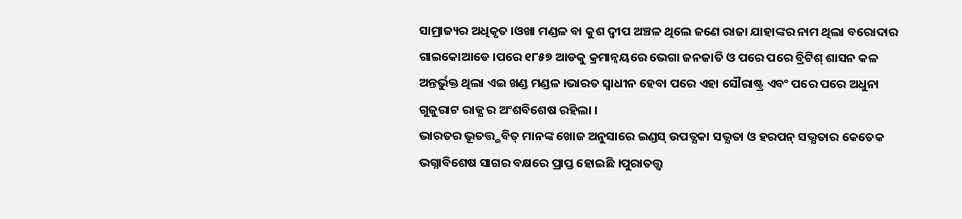ସାମ୍ରାଜ୍ୟର ଅଧିକୃତ ।ଓଖା ମଣ୍ଡଳ ବା କୁଶ ଦ୍ବୀପ ଅଞ୍ଚଳ ଥିଲେ ଜଣେ ରାଜା ଯାହାଙ୍କର ନାମ ଥିଲା ବରୋଦାର ଗାଇକୋଆଡେ ।ପରେ ୧୮୫୭ ଆଡକୁ କ୍ରମାନ୍ୱୟରେ ଭେଗା ଜନଜାତି ଓ ପରେ ପରେ ବ୍ରିଟିଶ୍ ଶାସନ କଳ ଅନ୍ତର୍ଭୁକ୍ତ ଥିଲା ଏଇ ଖଣ୍ଡ ମଣ୍ଡଳ ।ଭାରତ ସ୍ବାଧୀନ ହେବା ପରେ ଏହା ସୌରାଷ୍ଟ୍ର ଏବଂ ପରେ ପରେ ଅଧୁନା ଗୁଜୁରାଟ ରାଜ୍ଯ ର ଅଂଶବିଶେଷ ରହିଲା ।
ଭାରତର ଭୂତତ୍ତ୍ଭବିତ୍ ମାନଙ୍କ ଖୋଜ ଅନୁସାରେ ଇଣ୍ଡସ୍ ଉପତ୍ଯକା ସଭ୍ଯତା ଓ ହରପନ୍ ସଭ୍ଯତାର କେତେକ ଭଗ୍ନାବିଶେଷ ସାଗର ବକ୍ଷରେ ପ୍ରାପ୍ତ ହୋଇଛି ।ପୁରାତତ୍ତ୍ବ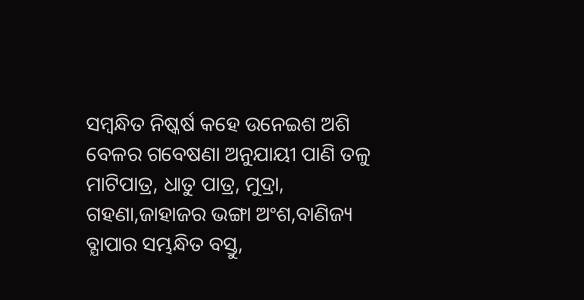ସମ୍ବନ୍ଧିତ ନିଷ୍କର୍ଷ କହେ ଉନେଇଶ ଅଶି ବେଳର ଗବେଷଣା ଅନୁଯାୟୀ ପାଣି ତଳୁ ମାଟିପାତ୍ର, ଧାତୁ ପାତ୍ର, ମୁଦ୍ରା, ଗହଣା,ଜାହାଜର ଭଙ୍ଗା ଅଂଶ,ବାଣିଜ୍ୟ ବ୍ଯାପାର ସମ୍ଭନ୍ଧିତ ବସ୍ତୁ,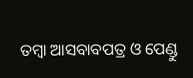ତମ୍ବା ଆସବାବପତ୍ର ଓ ପେଣ୍ଡୁ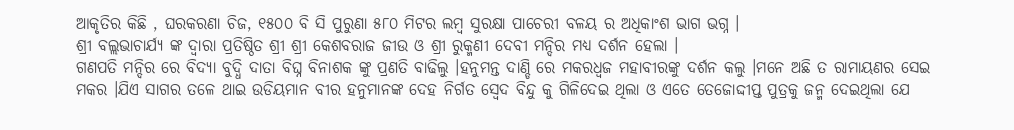ଆକୃତିର କିଛି , ଘରକରଣା ଚିଜ, ୧୫୦୦ ବି ସି ପୁରୁଣା ୫୮୦ ମିଟର ଲମ୍ବ ସୁରକ୍ଷା ପାଚେରୀ ବଳୟ ର ଅଧିକାଂଶ ଭାଗ ଭଗ୍ନ ।
ଶ୍ରୀ ବଲ୍ଲଭାଚାର୍ଯ୍ଯ ଙ୍କ ଦ୍ବାରା ପ୍ରତିଷ୍ଠିତ ଶ୍ରୀ ଶ୍ରୀ କେଶବରାଜ ଜୀଉ ଓ ଶ୍ରୀ ରୁକ୍ମଣୀ ଦେବୀ ମନ୍ଦିର ମଧ୍ୟ ଦର୍ଶନ ହେଲା ।
ଗଣପତି ମନ୍ଦିର ରେ ବିଦ୍ଯା ବୁଦ୍ଧି ଦାତା ବିଘ୍ନ ବିନାଶକ ଙ୍କୁ ପ୍ରଣତି ବାଢିଲୁ ।ହନୁମନ୍ତ ଦାଣ୍ଡି ରେ ମକରଧ୍ବଜ ମହାବୀରଙ୍କୁ ଦର୍ଶନ କଲୁ ।ମନେ ଅଛି ତ ରାମାୟଣର ସେଇ ମକର ।ଯିଏ ସାଗର ତଳେ ଥାଇ ଉଡିୟମାନ ବୀର ହନୁମାନଙ୍କ ଦେହ ନିର୍ଗତ ସ୍ବେଦ ବିନ୍ଦୁ କୁ ଗିଳିଦେଇ ଥିଲା ଓ ଏତେ ତେଜୋଦ୍ଦୀପ୍ତ ପୁତ୍ରକୁ ଜନ୍ମ ଦେଇଥିଲା ଯେ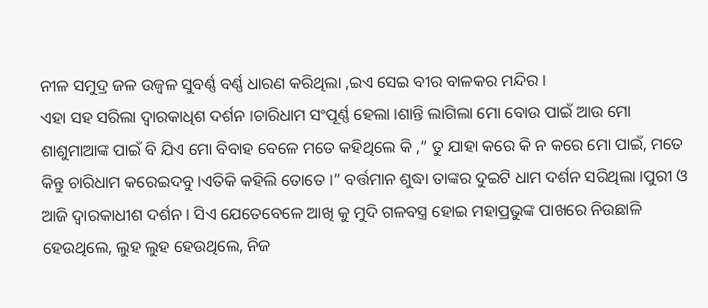ନୀଳ ସମୁଦ୍ର ଜଳ ଉଜ୍ବଳ ସୁବର୍ଣ୍ଣ ବର୍ଣ୍ଣ ଧାରଣ କରିଥିଲା ,ଇଏ ସେଇ ବୀର ବାଳକର ମନ୍ଦିର ।
ଏହା ସହ ସରିଲା ଦ୍ବାରକାଧିଶ ଦର୍ଶନ ।ଚାରିଧାମ ସଂପୂର୍ଣ୍ଣ ହେଲା ।ଶାନ୍ତି ଲାଗିଲା ମୋ ବୋଉ ପାଇଁ ଆଉ ମୋ ଶାଶୁମାଆଙ୍କ ପାଇଁ ବି ଯିଏ ମୋ ବିବାହ ବେଳେ ମତେ କହିଥିଲେ କି ,” ତୁ ଯାହା କରେ କି ନ କରେ ମୋ ପାଇଁ, ମତେ କିନ୍ତୁ ଚାରିଧାମ କରେଇଦବୁ ।ଏତିକି କହିଲି ତୋତେ ।” ବର୍ତ୍ତମାନ ଶୁଦ୍ଧା ତାଙ୍କର ଦୁଇଟି ଧାମ ଦର୍ଶନ ସରିଥିଲା ।ପୁରୀ ଓ ଆଜି ଦ୍ବାରକାଧୀଶ ଦର୍ଶନ । ସିଏ ଯେତେବେଳେ ଆଖି କୁ ମୁଦି ଗଳବସ୍ତ୍ର ହୋଇ ମହାପ୍ରଭୁଙ୍କ ପାଖରେ ନିଉଛାଳି ହେଉଥିଲେ, ଲୁହ ଲୁହ ହେଉଥିଲେ, ନିଜ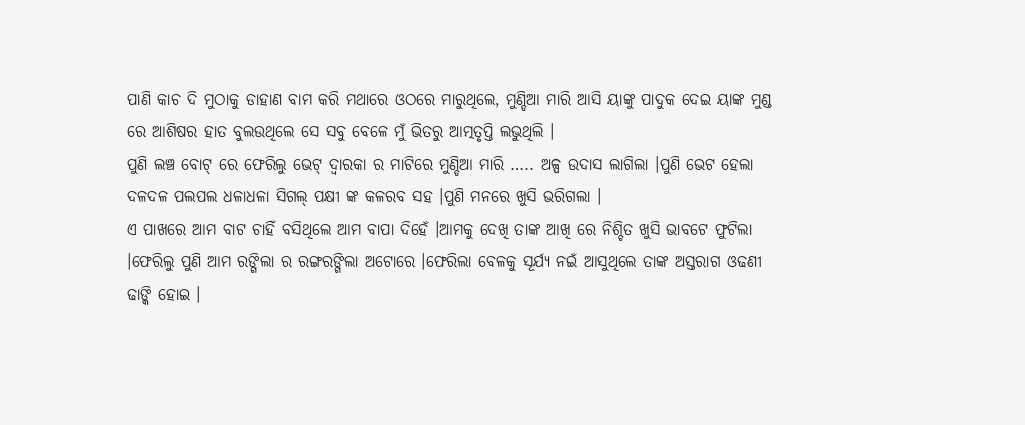ପାଣି କାଚ ଦି ମୁଠାକୁ ଡାହାଣ ବାମ କରି ମଥାରେ ଓଠରେ ମାରୁଥିଲେ, ମୁଣ୍ଡିଆ ମାରି ଆସି ୟାଙ୍କୁ ପାଦୁକ ଦେଇ ୟାଙ୍କ ମୁଣ୍ଡ ରେ ଆଶିଷର ହାତ ବୁଲଉଥିଲେ ସେ ସବୁ ବେଳେ ମୁଁ ଭିତରୁ ଆତ୍ମତୃପ୍ତି ଲଭୁଥିଲି ।
ପୁଣି ଲଞ୍ଚ ବୋଟ୍ ରେ ଫେରିଲୁ ଭେଟ୍ ଦ୍ବାରକା ର ମାଟିରେ ମୁଣ୍ଡିଆ ମାରି ….. ଅଳ୍ପ ଉଦାସ ଲାଗିଲା ।ପୁଣି ଭେଟ ହେଲା ଦଳଦଳ ପଲପଲ ଧଳାଧଳା ସିଗଲ୍ ପକ୍ଷୀ ଙ୍କ କଳରବ ସହ ।ପୁଣି ମନରେ ଖୁସି ଭରିଗଲା ।
ଏ ପାଖରେ ଆମ ବାଟ ଚାହିଁ ବସିଥିଲେ ଆମ ବାପା ଦିହେଁ ।ଆମକୁ ଦେଖି ତାଙ୍କ ଆଖି ରେ ନିଶ୍ଚିତ ଖୁସି ଭାବଟେ ଫୁଟିଲା ।ଫେରିଲୁ ପୁଣି ଆମ ରଙ୍ଗିଲା ର ରଙ୍ଗରଙ୍ଗିଲା ଅଟୋରେ ।ଫେରିଲା ବେଳକୁ ସୂର୍ଯ୍ୟ ନଇଁ ଆସୁଥିଲେ ତାଙ୍କ ଅସ୍ତରାଗ ଓଢଣୀ ଢାଙ୍କି ହୋଇ ।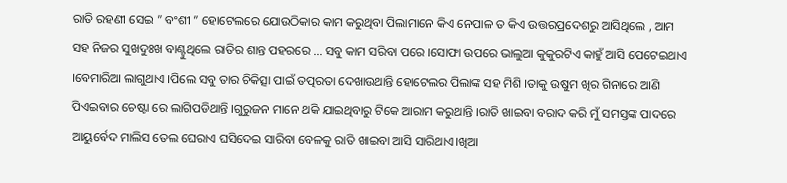ରାତି ରହଣୀ ସେଇ ” ବଂଶୀ ” ହୋଟେଲରେ ଯୋଉଠିକାର କାମ କରୁଥିବା ପିଲାମାନେ କିଏ ନେପାଳ ତ କିଏ ଉତ୍ତରପ୍ରଦେଶରୁ ଆସିଥିଲେ , ଆମ ସହ ନିଜର ସୁଖଦୁଃଖ ବାଣ୍ଟୁଥିଲେ ରାତିର ଶାନ୍ତ ପହରରେ … ସବୁ କାମ ସରିବା ପରେ ।ସୋଫା ଉପରେ ଭାଲୁଆ କୁକୁରଟିଏ କାହୁଁ ଆସି ପେଟେଇଥାଏ ।ବେମାରିଆ ଲାଗୁଥାଏ ।ପିଲେ ସବୁ ତାର ଚିକିତ୍ସା ପାଇଁ ତତ୍ପରତା ଦେଖାଉଥାନ୍ତି ହୋଟେଲର ପିଲାଙ୍କ ସହ ମିଶି ।ତାକୁ ଉଷୁମ ଖିର ଗିନାରେ ଆଣି ପିଏଇବାର ଚେଷ୍ଟା ରେ ଲାଗିପଡିଥାନ୍ତି ।ଗୁରୁଜନ ମାନେ ଥକି ଯାଇଥିବାରୁ ଟିକେ ଆରାମ କରୁଥାନ୍ତି ।ରାତି ଖାଇବା ବରାଦ କରି ମୁଁ ସମସ୍ତଙ୍କ ପାଦରେ ଆୟୁର୍ବେଦ ମାଲିସ ତେଲ ଘେରାଏ ଘସିଦେଇ ସାରିବା ବେଳକୁ ରାତି ଖାଇବା ଆସି ସାରିଥାଏ।ଖିଆ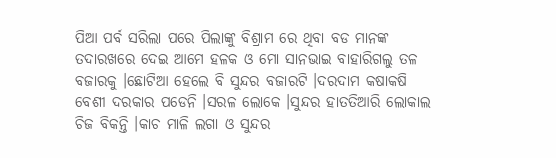ପିଆ ପର୍ବ ସରିଲା ପରେ ପିଲାଙ୍କୁ ବିଶ୍ରାମ ରେ ଥିବା ବଡ ମାନଙ୍କ ତଦାରଖରେ ଦେଇ ଆମେ ହଳକ ଓ ମୋ ସାନଭାଇ ବାହାରିଗଲୁ ତଳ ବଜାରକୁ ।ଛୋଟିଆ ହେଲେ ବି ସୁନ୍ଦର ବଜାରଟି ।ଦରଦାମ କଷାକଷି ବେଶୀ ଦରକାର ପଡେନି ।ସରଳ ଲୋକେ ।ସୁନ୍ଦର ହାତତିଆରି ଲୋକାଲ ଚିଜ ବିକନ୍ତି ।କାଚ ମାଳି ଲଗା ଓ ସୁନ୍ଦର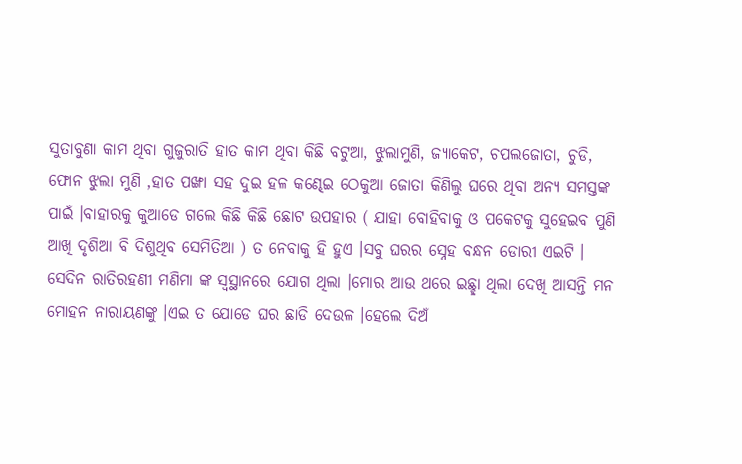ସୁତାବୁଣା କାମ ଥିବା ଗୁଜୁରାତି ହାତ କାମ ଥିବା କିଛି ବଟୁଆ, ଝୁଲାମୁଣି, ଜ୍ଯାକେଟ, ଚପଲଜୋତା, ଚୁଡି, ଫୋନ ଝୁଲା ମୁଣି ,ହାତ ପଙ୍ଖା ସହ ଦୁଇ ହଳ କଣ୍ଢେଇ ଠେକୁଆ ଜୋତା କିଣିଲୁ ଘରେ ଥିବା ଅନ୍ଯ ସମସ୍ତଙ୍କ ପାଇଁ ।ବାହାରକୁ କୁଆଡେ ଗଲେ କିଛି କିଛି ଛୋଟ ଉପହାର ( ଯାହା ବୋହିବାକୁ ଓ ପକେଟକୁ ସୁହେଇବ ପୁଣି ଆଖି ଦୃଶିଆ ବି ଦିଶୁଥିବ ସେମିତିଆ ) ତ ନେବାକୁ ହି ହୁଏ ।ସବୁ ଘରର ସ୍ନେହ ବନ୍ଧନ ଡୋରୀ ଏଇଟି ।
ସେଦିନ ରାତିରହଣୀ ମଣିମା ଙ୍କ ସ୍ବସ୍ଥାନରେ ଯୋଗ ଥିଲା ।ମୋର ଆଉ ଥରେ ଇଛ୍ଛା ଥିଲା ଦେଖି ଆସନ୍ତି ମନ ମୋହନ ନାରାୟଣଙ୍କୁ ।ଏଇ ତ ଯୋଡେ ଘର ଛାଡି ଦେଉଳ ।ହେଲେ ଦିଅଁ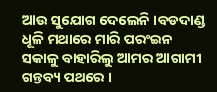ଆଉ ସୁଯୋଗ ଦେଲେନି ।ବଡଦାଣ୍ଡ ଧୂଳି ମଥାରେ ମାରି ପରଂଇନ ସକାଳୁ ବାହାରିଲୁ ଆମର ଆଗାମୀ ଗନ୍ତବ୍ୟ ପଥରେ ।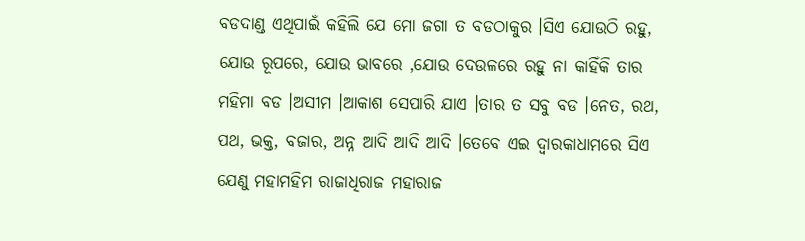ବଡଦାଣ୍ଡ ଏଥିପାଇଁ କହିଲି ଯେ ମୋ ଜଗା ତ ବଡଠାକୁର ।ସିଏ ଯୋଉଠି ରହୁ, ଯୋଉ ରୂପରେ, ଯୋଉ ଭାବରେ ,ଯୋଉ ଦେଉଳରେ ରହୁ ନା କାହିଁକି ତାର ମହିମା ବଡ ।ଅସୀମ ।ଆକାଶ ସେପାରି ଯାଏ ।ତାର ତ ସବୁ ବଡ ।ନେତ, ରଥ, ପଥ, ଭକ୍ତ, ବଜାର, ଅନ୍ନ ଆଦି ଆଦି ଆଦି ।ତେବେ ଏଇ ଦ୍ବାରକାଧାମରେ ସିଏ ଯେଣୁ ମହାମହିମ ରାଜାଧିରାଜ ମହାରାଜ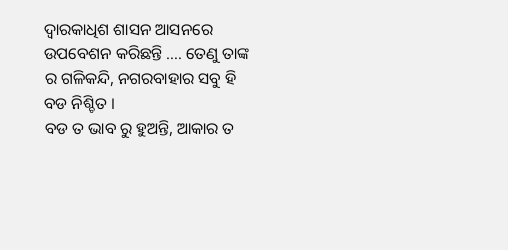ଦ୍ବାରକାଧିଶ ଶାସନ ଆସନରେ ଉପବେଶନ କରିଛନ୍ତି …. ତେଣୁ ତାଙ୍କ ର ଗଳିକନ୍ଦି, ନଗରବାହାର ସବୁ ହି ବଡ ନିଶ୍ଚିତ ।
ବଡ ତ ଭାବ ରୁ ହୁଅନ୍ତି, ଆକାର ତ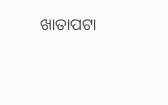ଖାତାପଟା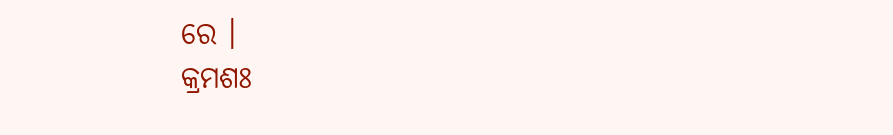ରେ ।
କ୍ରମଶଃ